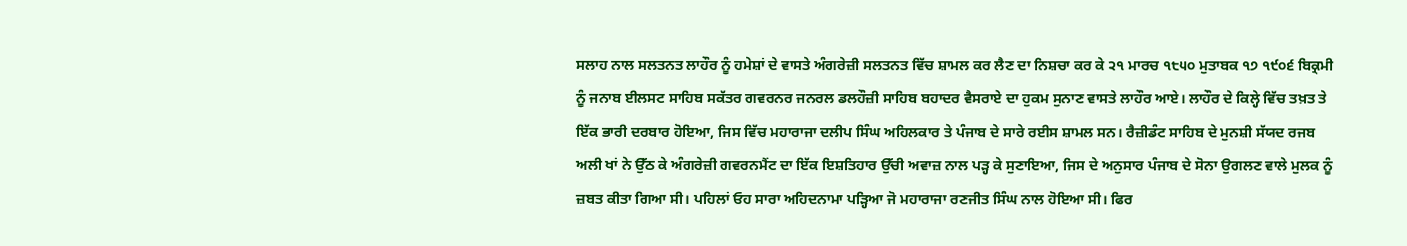ਸਲਾਹ ਨਾਲ ਸਲਤਨਤ ਲਾਹੌਰ ਨੂੰ ਹਮੇਸ਼ਾਂ ਦੇ ਵਾਸਤੇ ਅੰਗਰੇਜ਼ੀ ਸਲਤਨਤ ਵਿੱਚ ਸ਼ਾਮਲ ਕਰ ਲੈਣ ਦਾ ਨਿਸ਼ਚਾ ਕਰ ਕੇ ੨੧ ਮਾਰਚ ੧੮੫੦ ਮੁਤਾਬਕ ੧੭ ੧੯੦੬ ਬਿਕ੍ਰਮੀ ਨੂੰ ਜਨਾਬ ਈਲਸਟ ਸਾਹਿਬ ਸਕੱਤਰ ਗਵਰਨਰ ਜਨਰਲ ਡਲਹੌਜ਼ੀ ਸਾਹਿਬ ਬਹਾਦਰ ਵੈਸਰਾਏ ਦਾ ਹੁਕਮ ਸੁਨਾਣ ਵਾਸਤੇ ਲਾਹੌਰ ਆਏ। ਲਾਹੌਰ ਦੇ ਕਿਲ੍ਹੇ ਵਿੱਚ ਤਖ਼ਤ ਤੇ ਇੱਕ ਭਾਰੀ ਦਰਬਾਰ ਹੋਇਆ, ਜਿਸ ਵਿੱਚ ਮਹਾਰਾਜਾ ਦਲੀਪ ਸਿੰਘ ਅਹਿਲਕਾਰ ਤੇ ਪੰਜਾਬ ਦੇ ਸਾਰੇ ਰਈਸ ਸ਼ਾਮਲ ਸਨ। ਰੈਜ਼ੀਡੰਟ ਸਾਹਿਬ ਦੇ ਮੁਨਸ਼ੀ ਸੱਯਦ ਰਜਬ ਅਲੀ ਖਾਂ ਨੇ ਉੱਠ ਕੇ ਅੰਗਰੇਜ਼ੀ ਗਵਰਨਮੈਂਟ ਦਾ ਇੱਕ ਇਸ਼ਤਿਹਾਰ ਉੱਚੀ ਅਵਾਜ਼ ਨਾਲ ਪੜ੍ਹ ਕੇ ਸੁਣਾਇਆ, ਜਿਸ ਦੇ ਅਨੁਸਾਰ ਪੰਜਾਬ ਦੇ ਸੋਨਾ ਉਗਲਣ ਵਾਲੇ ਮੁਲਕ ਨੂੰ ਜ਼ਬਤ ਕੀਤਾ ਗਿਆ ਸੀ। ਪਹਿਲਾਂ ਓਹ ਸਾਰਾ ਅਹਿਦਨਾਮਾ ਪੜ੍ਹਿਆ ਜੋ ਮਹਾਰਾਜਾ ਰਣਜੀਤ ਸਿੰਘ ਨਾਲ ਹੋਇਆ ਸੀ। ਫਿਰ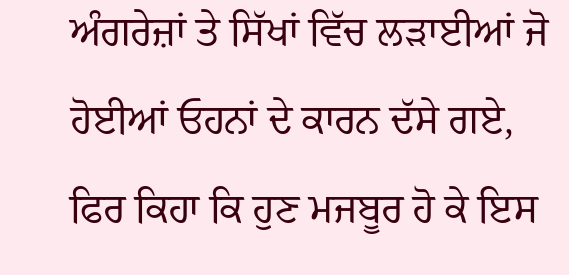ਅੰਗਰੇਜ਼ਾਂ ਤੇ ਸਿੱਖਾਂ ਵਿੱਚ ਲੜਾਈਆਂ ਜੋ ਹੋਈਆਂ ਓਹਨਾਂ ਦੇ ਕਾਰਨ ਦੱਸੇ ਗਏ, ਫਿਰ ਕਿਹਾ ਕਿ ਹੁਣ ਮਜਬੂਰ ਹੋ ਕੇ ਇਸ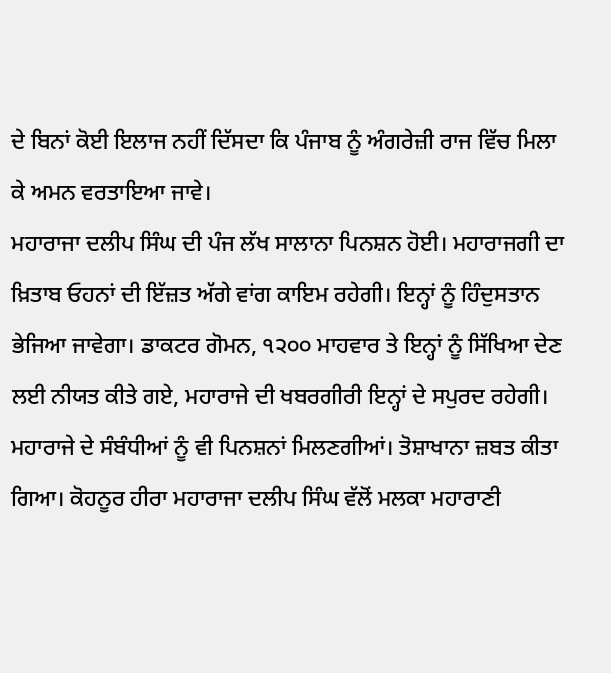ਦੇ ਬਿਨਾਂ ਕੋਈ ਇਲਾਜ ਨਹੀਂ ਦਿੱਸਦਾ ਕਿ ਪੰਜਾਬ ਨੂੰ ਅੰਗਰੇਜ਼ੀ ਰਾਜ ਵਿੱਚ ਮਿਲਾ ਕੇ ਅਮਨ ਵਰਤਾਇਆ ਜਾਵੇ।
ਮਹਾਰਾਜਾ ਦਲੀਪ ਸਿੰਘ ਦੀ ਪੰਜ ਲੱਖ ਸਾਲਾਨਾ ਪਿਨਸ਼ਨ ਹੋਈ। ਮਹਾਰਾਜਗੀ ਦਾ ਖ਼ਿਤਾਬ ਓਹਨਾਂ ਦੀ ਇੱਜ਼ਤ ਅੱਗੇ ਵਾਂਗ ਕਾਇਮ ਰਹੇਗੀ। ਇਨ੍ਹਾਂ ਨੂੰ ਹਿੰਦੁਸਤਾਨ ਭੇਜਿਆ ਜਾਵੇਗਾ। ਡਾਕਟਰ ਗੋਮਨ, ੧੨੦੦ ਮਾਹਵਾਰ ਤੇ ਇਨ੍ਹਾਂ ਨੂੰ ਸਿੱਖਿਆ ਦੇਣ ਲਈ ਨੀਯਤ ਕੀਤੇ ਗਏ, ਮਹਾਰਾਜੇ ਦੀ ਖਬਰਗੀਰੀ ਇਨ੍ਹਾਂ ਦੇ ਸਪੁਰਦ ਰਹੇਗੀ। ਮਹਾਰਾਜੇ ਦੇ ਸੰਬੰਧੀਆਂ ਨੂੰ ਵੀ ਪਿਨਸ਼ਨਾਂ ਮਿਲਣਗੀਆਂ। ਤੋਸ਼ਾਖਾਨਾ ਜ਼ਬਤ ਕੀਤਾ ਗਿਆ। ਕੋਹਨੂਰ ਹੀਰਾ ਮਹਾਰਾਜਾ ਦਲੀਪ ਸਿੰਘ ਵੱਲੋਂ ਮਲਕਾ ਮਹਾਰਾਣੀ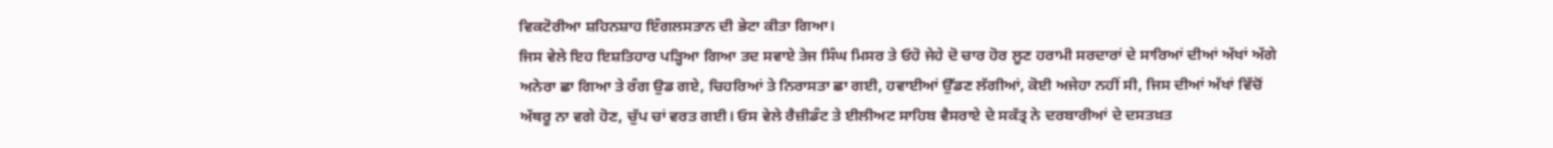ਵਿਕਟੋਰੀਆ ਸ਼ਹਿਨਸ਼ਾਹ ਇੰਗਲਸਤਾਨ ਦੀ ਭੇਟਾ ਕੀਤਾ ਗਿਆ।
ਜਿਸ ਵੇਲੇ ਇਹ ਇਸ਼ਤਿਹਾਰ ਪੜ੍ਹਿਆ ਗਿਆ ਤਦ ਸਵਾਏ ਤੇਜ ਸਿੰਘ ਮਿਸਰ ਤੇ ਓਹੋ ਜੇਹੇ ਦੋ ਚਾਰ ਹੋਰ ਲੂਣ ਹਰਾਮੀ ਸਰਦਾਰਾਂ ਦੇ ਸਾਰਿਆਂ ਦੀਆਂ ਅੱਖਾਂ ਅੱਗੇ ਅਨੇਰਾ ਛਾ ਗਿਆ ਤੇ ਰੰਗ ਉਡ ਗਏ, ਚਿਹਰਿਆਂ ਤੇ ਨਿਰਾਸਤਾ ਛਾ ਗਈ, ਹਵਾਈਆਂ ਉੱਡਣ ਲੱਗੀਆਂ, ਕੋਈ ਅਜੇਹਾ ਨਹੀਂ ਸੀ, ਜਿਸ ਦੀਆਂ ਅੱਖਾਂ ਵਿੱਚੋਂ ਅੱਥਰੂ ਨਾ ਵਗੇ ਹੋਣ, ਚੁੱਪ ਚਾਂ ਵਰਤ ਗਈ। ਓਸ ਵੇਲੇ ਰੈਜ਼ੀਡੰਟ ਤੇ ਈਲੀਅਟ ਸਾਹਿਬ ਵੈਸਰਾਏ ਦੇ ਸਕੱਤ੍ਰ ਨੇ ਦਰਬਾਰੀਆਂ ਦੇ ਦਸਤਖ਼ਤ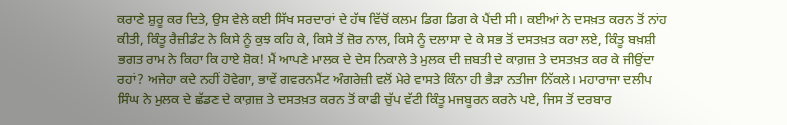ਕਰਾਣੇ ਸ਼ੁਰੂ ਕਰ ਦਿਤੇ, ਉਸ ਵੇਲੇ ਕਈ ਸਿੱਖ ਸਰਦਾਰਾਂ ਦੇ ਹੱਥ ਵਿੱਚੋਂ ਕਲਮ ਡਿਗ ਡਿਗ ਕੇ ਪੈਂਦੀ ਸੀ। ਕਈਆਂ ਨੇ ਦਸਖ਼ਤ ਕਰਨ ਤੋਂ ਨਾਂਹ ਕੀਤੀ, ਕਿੰਤੂ ਰੈਜ਼ੀਡੰਟ ਨੇ ਕਿਸੇ ਨੂੰ ਕੁਝ ਕਹਿ ਕੇ, ਕਿਸੇ ਤੋਂ ਜ਼ੋਰ ਨਾਲ, ਕਿਸੇ ਨੂੰ ਦਲਾਸਾ ਦੇ ਕੇ ਸਭ ਤੋਂ ਦਸਤਖ਼ਤ ਕਰਾ ਲਏ, ਕਿੰਤੂ ਬਖ਼ਸ਼ੀ ਭਗਤ ਰਾਮ ਨੇ ਕਿਹਾ ਕਿ ਹਾਏ ਸ਼ੋਕ! ਮੈਂ ਆਪਣੇ ਮਾਲਕ ਦੇ ਦੇਸ ਨਿਕਾਲੇ ਤੇ ਮੁਲਕ ਦੀ ਜ਼ਬਤੀ ਦੇ ਕਾਗ਼ਜ਼ ਤੇ ਦਸਤਖ਼ਤ ਕਰ ਕੇ ਜੀਉਂਦਾ ਰਹਾਂ? ਅਜੇਹਾ ਕਦੇ ਨਹੀਂ ਹੋਵੇਗਾ, ਭਾਵੇਂ ਗਵਰਨਮੈਂਟ ਅੰਗਰੇਜ਼ੀ ਵਲੋਂ ਮੇਰੇ ਵਾਸਤੇ ਕਿੰਨਾ ਹੀ ਭੈੜਾ ਨਤੀਜਾ ਨਿੱਕਲੇ। ਮਹਾਰਾਜਾ ਦਲੀਪ ਸਿੰਘ ਨੇ ਮੁਲਕ ਦੇ ਛੱਡਣ ਦੇ ਕਾਗ਼ਜ਼ ਤੇ ਦਸਤਖ਼ਤ ਕਰਨ ਤੋਂ ਕਾਫੀ ਚੁੱਪ ਵੱਟੀ ਕਿੰਤੂ ਮਜਬੂਰਨ ਕਰਨੇ ਪਏ, ਜਿਸ ਤੋਂ ਦਰਬਾਰ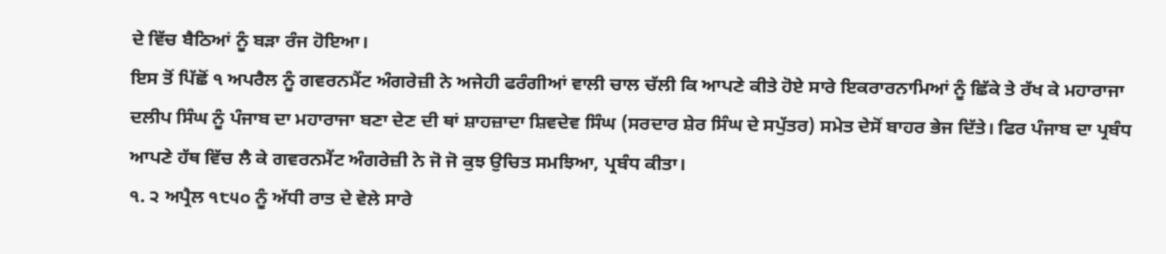ਦੇ ਵਿੱਚ ਬੈਠਿਆਂ ਨੂੰ ਬੜਾ ਰੰਜ ਹੋਇਆ।
ਇਸ ਤੋਂ ਪਿੱਛੋਂ ੧ ਅਪਰੈਲ ਨੂੰ ਗਵਰਨਮੈਂਟ ਅੰਗਰੇਜ਼ੀ ਨੇ ਅਜੇਹੀ ਫਰੰਗੀਆਂ ਵਾਲੀ ਚਾਲ ਚੱਲੀ ਕਿ ਆਪਣੇ ਕੀਤੇ ਹੋਏ ਸਾਰੇ ਇਕਰਾਰਨਾਮਿਆਂ ਨੂੰ ਛਿੱਕੇ ਤੇ ਰੱਖ ਕੇ ਮਹਾਰਾਜਾ ਦਲੀਪ ਸਿੰਘ ਨੂੰ ਪੰਜਾਬ ਦਾ ਮਹਾਰਾਜਾ ਬਣਾ ਦੇਣ ਦੀ ਥਾਂ ਸ਼ਾਹਜ਼ਾਦਾ ਸ਼ਿਵਦੇਵ ਸਿੰਘ (ਸਰਦਾਰ ਸ਼ੇਰ ਸਿੰਘ ਦੇ ਸਪੁੱਤਰ) ਸਮੇਤ ਦੇਸੋਂ ਬਾਹਰ ਭੇਜ ਦਿੱਤੇ। ਫਿਰ ਪੰਜਾਬ ਦਾ ਪ੍ਰਬੰਧ ਆਪਣੇ ਹੱਥ ਵਿੱਚ ਲੈ ਕੇ ਗਵਰਨਮੈਂਟ ਅੰਗਰੇਜ਼ੀ ਨੇ ਜੋ ਜੋ ਕੁਝ ਉਚਿਤ ਸਮਝਿਆ, ਪ੍ਰਬੰਧ ਕੀਤਾ।
੧. ੨ ਅਪ੍ਰੈਲ ੧੮੫੦ ਨੂੰ ਅੱਧੀ ਰਾਤ ਦੇ ਵੇਲੇ ਸਾਰੇ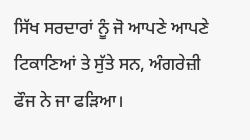ਸਿੱਖ ਸਰਦਾਰਾਂ ਨੂੰ ਜੋ ਆਪਣੇ ਆਪਣੇ ਟਿਕਾਣਿਆਂ ਤੇ ਸੁੱਤੇ ਸਨ, ਅੰਗਰੇਜ਼ੀ ਫੌਜ ਨੇ ਜਾ ਫੜਿਆ।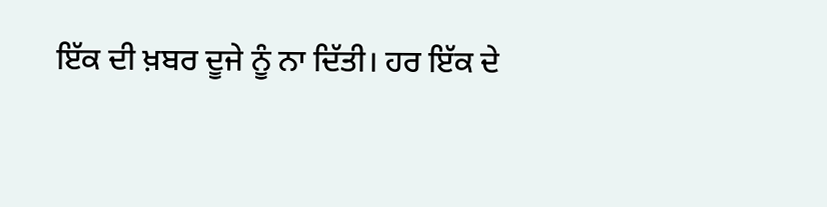ਇੱਕ ਦੀ ਖ਼ਬਰ ਦੂਜੇ ਨੂੰ ਨਾ ਦਿੱਤੀ। ਹਰ ਇੱਕ ਦੇ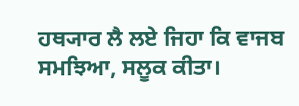ਹਥ੍ਯਾਰ ਲੈ ਲਏ ਜਿਹਾ ਕਿ ਵਾਜਬ ਸਮਝਿਆ, ਸਲੂਕ ਕੀਤਾ।